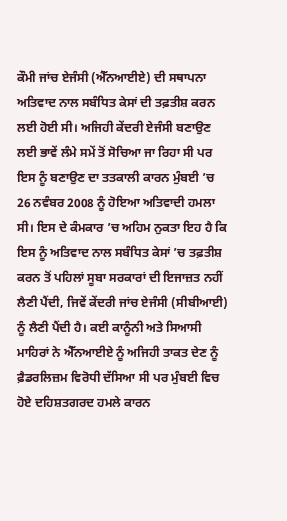ਕੌਮੀ ਜਾਂਚ ਏਜੰਸੀ (ਐੱਨਆਈਏ) ਦੀ ਸਥਾਪਨਾ ਅਤਿਵਾਦ ਨਾਲ ਸਬੰਧਿਤ ਕੇਸਾਂ ਦੀ ਤਫ਼ਤੀਸ਼ ਕਰਨ ਲਈ ਹੋਈ ਸੀ। ਅਜਿਹੀ ਕੇਂਦਰੀ ਏਜੰਸੀ ਬਣਾਉਣ ਲਈ ਭਾਵੇਂ ਲੰਮੇ ਸਮੇਂ ਤੋਂ ਸੋਚਿਆ ਜਾ ਰਿਹਾ ਸੀ ਪਰ ਇਸ ਨੂੰ ਬਣਾਉਣ ਦਾ ਤਤਕਾਲੀ ਕਾਰਨ ਮੁੰਬਈ ’ਚ 26 ਨਵੰਬਰ 2008 ਨੂੰ ਹੋਇਆ ਅਤਿਵਾਦੀ ਹਮਲਾ ਸੀ। ਇਸ ਦੇ ਕੰਮਕਾਰ ’ਚ ਅਹਿਮ ਨੁਕਤਾ ਇਹ ਹੈ ਕਿ ਇਸ ਨੂੰ ਅਤਿਵਾਦ ਨਾਲ ਸਬੰਧਿਤ ਕੇਸਾਂ ’ਚ ਤਫ਼ਤੀਸ਼ ਕਰਨ ਤੋਂ ਪਹਿਲਾਂ ਸੂਬਾ ਸਰਕਾਰਾਂ ਦੀ ਇਜਾਜ਼ਤ ਨਹੀਂ ਲੈਣੀ ਪੈਂਦੀ, ਜਿਵੇਂ ਕੇਂਦਰੀ ਜਾਂਚ ਏਜੰਸੀ (ਸੀਬੀਆਈ) ਨੂੰ ਲੈਣੀ ਪੈਂਦੀ ਹੈ। ਕਈ ਕਾਨੂੰਨੀ ਅਤੇ ਸਿਆਸੀ ਮਾਹਿਰਾਂ ਨੇ ਐੱਨਆਈਏ ਨੂੰ ਅਜਿਹੀ ਤਾਕਤ ਦੇਣ ਨੂੰ ਫ਼ੈਡਰਲਿਜ਼ਮ ਵਿਰੋਧੀ ਦੱਸਿਆ ਸੀ ਪਰ ਮੁੰਬਈ ਵਿਚ ਹੋਏ ਦਹਿਸ਼ਤਗਰਦ ਹਮਲੇ ਕਾਰਨ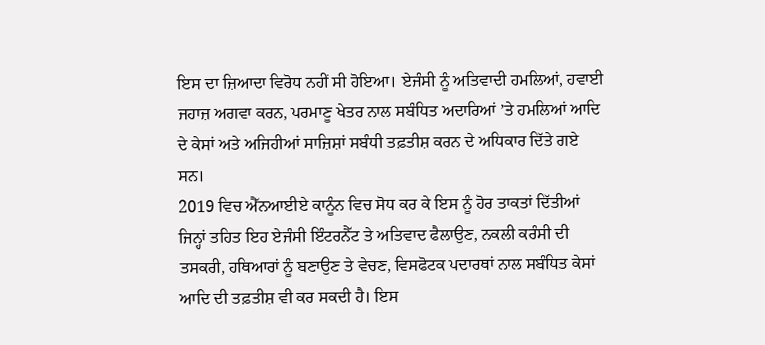ਇਸ ਦਾ ਜ਼ਿਆਦਾ ਵਿਰੋਧ ਨਹੀਂ ਸੀ ਹੋਇਆ। ਏਜੰਸੀ ਨੂੰ ਅਤਿਵਾਦੀ ਹਮਲਿਆਂ, ਹਵਾਈ ਜਹਾਜ਼ ਅਗਵਾ ਕਰਨ, ਪਰਮਾਣੂ ਖੇਤਰ ਨਾਲ ਸਬੰਧਿਤ ਅਦਾਰਿਆਂ ’ਤੇ ਹਮਲਿਆਂ ਆਦਿ ਦੇ ਕੇਸਾਂ ਅਤੇ ਅਜਿਹੀਆਂ ਸਾਜ਼ਿਸ਼ਾਂ ਸਬੰਧੀ ਤਫ਼ਤੀਸ਼ ਕਰਨ ਦੇ ਅਧਿਕਾਰ ਦਿੱਤੇ ਗਏ ਸਨ।
2019 ਵਿਚ ਐੱਨਆਈਏ ਕਾਨੂੰਨ ਵਿਚ ਸੋਧ ਕਰ ਕੇ ਇਸ ਨੂੰ ਹੋਰ ਤਾਕਤਾਂ ਦਿੱਤੀਆਂ ਜਿਨ੍ਹਾਂ ਤਹਿਤ ਇਹ ਏਜੰਸੀ ਇੰਟਰਨੈੱਟ ਤੇ ਅਤਿਵਾਦ ਫੈਲਾਉਣ, ਨਕਲੀ ਕਰੰਸੀ ਦੀ ਤਸਕਰੀ, ਹਥਿਆਰਾਂ ਨੂੰ ਬਣਾਉਣ ਤੇ ਵੇਚਣ, ਵਿਸਫੋਟਕ ਪਦਾਰਥਾਂ ਨਾਲ ਸਬੰਧਿਤ ਕੇਸਾਂ ਆਦਿ ਦੀ ਤਫ਼ਤੀਸ਼ ਵੀ ਕਰ ਸਕਦੀ ਹੈ। ਇਸ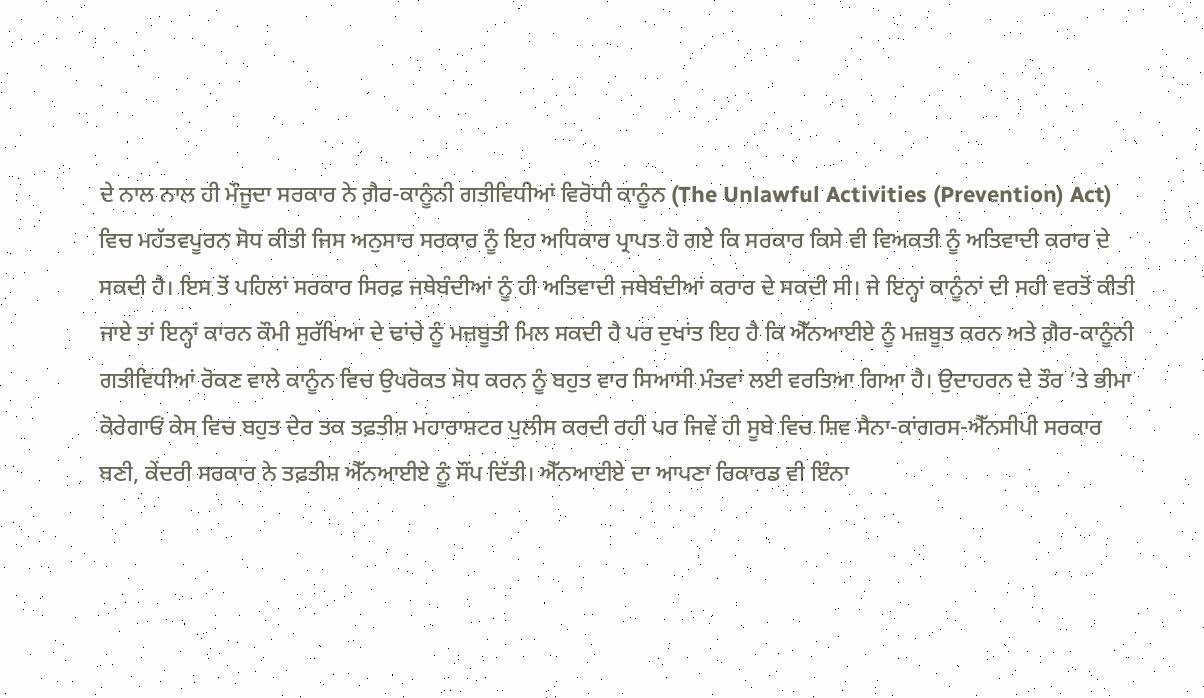ਦੇ ਨਾਲ ਨਾਲ ਹੀ ਮੌਜੂਦਾ ਸਰਕਾਰ ਨੇ ਗ਼ੈਰ-ਕਾਨੂੰਨੀ ਗਤੀਵਿਧੀਆਂ ਵਿਰੋਧੀ ਕਾਨੂੰਨ (The Unlawful Activities (Prevention) Act) ਵਿਚ ਮਹੱਤਵਪੂਰਨ ਸੋਧ ਕੀਤੀ ਜਿਸ ਅਨੁਸਾਰ ਸਰਕਾਰ ਨੂੰ ਇਹ ਅਧਿਕਾਰ ਪ੍ਰਾਪਤ ਹੋ ਗਏ ਕਿ ਸਰਕਾਰ ਕਿਸੇ ਵੀ ਵਿਅਕਤੀ ਨੂੰ ਅਤਿਵਾਦੀ ਕਰਾਰ ਦੇ ਸਕਦੀ ਹੈ। ਇਸ ਤੋਂ ਪਹਿਲਾਂ ਸਰਕਾਰ ਸਿਰਫ਼ ਜਥੇਬੰਦੀਆਂ ਨੂੰ ਹੀ ਅਤਿਵਾਦੀ ਜਥੇਬੰਦੀਆਂ ਕਰਾਰ ਦੇ ਸਕਦੀ ਸੀ। ਜੇ ਇਨ੍ਹਾਂ ਕਾਨੂੰਨਾਂ ਦੀ ਸਹੀ ਵਰਤੋਂ ਕੀਤੀ ਜਾਏ ਤਾਂ ਇਨ੍ਹਾਂ ਕਾਰਨ ਕੌਮੀ ਸੁਰੱਖਿਆ ਦੇ ਢਾਂਚੇ ਨੂੰ ਮਜ਼ਬੂਤੀ ਮਿਲ ਸਕਦੀ ਹੈ ਪਰ ਦੁਖਾਂਤ ਇਹ ਹੈ ਕਿ ਐੱਨਆਈਏ ਨੂੰ ਮਜ਼ਬੂਤ ਕਰਨ ਅਤੇ ਗ਼ੈਰ-ਕਾਨੂੰਨੀ ਗਤੀਵਿਧੀਆਂ ਰੋਕਣ ਵਾਲੇ ਕਾਨੂੰਨ ਵਿਚ ਉਪਰੋਕਤ ਸੋਧ ਕਰਨ ਨੂੰ ਬਹੁਤ ਵਾਰ ਸਿਆਸੀ ਮੰਤਵਾਂ ਲਈ ਵਰਤਿਆ ਗਿਆ ਹੈ। ਉਦਾਹਰਨ ਦੇ ਤੌਰ ’ਤੇ ਭੀਮਾ ਕੋਰੇਗਾਓਂ ਕੇਸ ਵਿਚ ਬਹੁਤ ਦੇਰ ਤਕ ਤਫ਼ਤੀਸ਼ ਮਹਾਰਾਸ਼ਟਰ ਪੁਲੀਸ ਕਰਦੀ ਰਹੀ ਪਰ ਜਿਵੇਂ ਹੀ ਸੂਬੇ ਵਿਚ ਸ਼ਿਵ ਸੈਨਾ-ਕਾਂਗਰਸ-ਐੱਨਸੀਪੀ ਸਰਕਾਰ ਬਣੀ, ਕੇਂਦਰੀ ਸਰਕਾਰ ਨੇ ਤਫ਼ਤੀਸ਼ ਐੱਨਆਈਏ ਨੂੰ ਸੌਂਪ ਦਿੱਤੀ। ਐੱਨਆਈਏ ਦਾ ਆਪਣਾ ਰਿਕਾਰਡ ਵੀ ਇੰਨਾ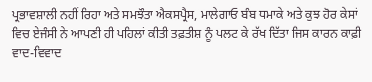ਪ੍ਰਭਾਵਸ਼ਾਲੀ ਨਹੀਂ ਰਿਹਾ ਅਤੇ ਸਮਝੌਤਾ ਐਕਸਪ੍ਰੈਸ, ਮਾਲੇਗਾਓ ਬੰਬ ਧਮਾਕੇ ਅਤੇ ਕੁਝ ਹੋਰ ਕੇਸਾਂ ਵਿਚ ਏਜੰਸੀ ਨੇ ਆਪਣੀ ਹੀ ਪਹਿਲਾਂ ਕੀਤੀ ਤਫ਼ਤੀਸ਼ ਨੂੰ ਪਲਟ ਕੇ ਰੱਖ ਦਿੱਤਾ ਜਿਸ ਕਾਰਨ ਕਾਫ਼ੀ ਵਾਦ-ਵਿਵਾਦ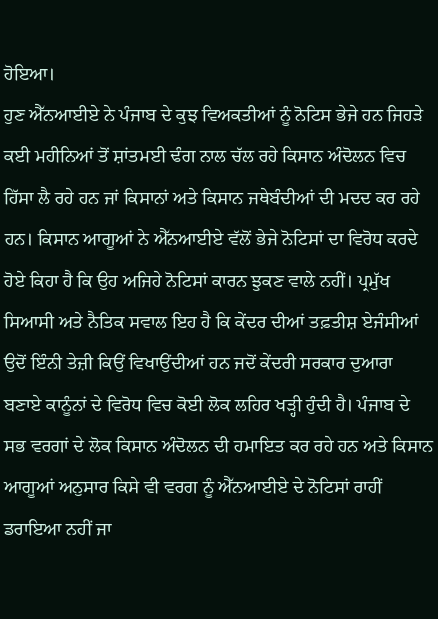ਹੋਇਆ।
ਹੁਣ ਐੱਨਆਈਏ ਨੇ ਪੰਜਾਬ ਦੇ ਕੁਝ ਵਿਅਕਤੀਆਂ ਨੂੰ ਨੋਟਿਸ ਭੇਜੇ ਹਨ ਜਿਹੜੇ ਕਈ ਮਹੀਨਿਆਂ ਤੋਂ ਸ਼ਾਂਤਮਈ ਢੰਗ ਨਾਲ ਚੱਲ ਰਹੇ ਕਿਸਾਨ ਅੰਦੋਲਨ ਵਿਚ ਹਿੱਸਾ ਲੈ ਰਹੇ ਹਨ ਜਾਂ ਕਿਸਾਨਾਂ ਅਤੇ ਕਿਸਾਨ ਜਥੇਬੰਦੀਆਂ ਦੀ ਮਦਦ ਕਰ ਰਹੇ ਹਨ। ਕਿਸਾਨ ਆਗੂਆਂ ਨੇ ਐੱਨਆਈਏ ਵੱਲੋਂ ਭੇਜੇ ਨੋਟਿਸਾਂ ਦਾ ਵਿਰੋਧ ਕਰਦੇ ਹੋਏ ਕਿਹਾ ਹੈ ਕਿ ਉਹ ਅਜਿਹੇ ਨੋਟਿਸਾਂ ਕਾਰਨ ਝੁਕਣ ਵਾਲੇ ਨਹੀਂ। ਪ੍ਰਮੁੱਖ ਸਿਆਸੀ ਅਤੇ ਨੈਤਿਕ ਸਵਾਲ ਇਹ ਹੈ ਕਿ ਕੇਂਦਰ ਦੀਆਂ ਤਫ਼ਤੀਸ਼ ਏਜੰਸੀਆਂ ਉਦੋਂ ਇੰਨੀ ਤੇਜ਼ੀ ਕਿਉਂ ਵਿਖਾਉਂਦੀਆਂ ਹਨ ਜਦੋਂ ਕੇਂਦਰੀ ਸਰਕਾਰ ਦੁਆਰਾ ਬਣਾਏ ਕਾਨੂੰਨਾਂ ਦੇ ਵਿਰੋਧ ਵਿਚ ਕੋਈ ਲੋਕ ਲਹਿਰ ਖੜ੍ਹੀ ਹੁੰਦੀ ਹੈ। ਪੰਜਾਬ ਦੇ ਸਭ ਵਰਗਾਂ ਦੇ ਲੋਕ ਕਿਸਾਨ ਅੰਦੋਲਨ ਦੀ ਹਮਾਇਤ ਕਰ ਰਹੇ ਹਨ ਅਤੇ ਕਿਸਾਨ ਆਗੂਆਂ ਅਨੁਸਾਰ ਕਿਸੇ ਵੀ ਵਰਗ ਨੂੰ ਐੱਨਆਈਏ ਦੇ ਨੋਟਿਸਾਂ ਰਾਹੀਂ ਡਰਾਇਆ ਨਹੀਂ ਜਾ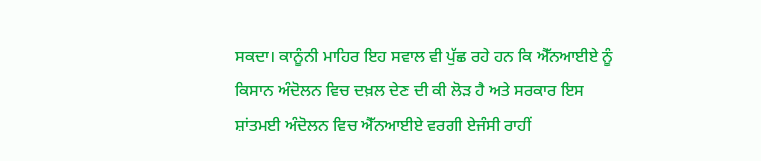ਸਕਦਾ। ਕਾਨੂੰਨੀ ਮਾਹਿਰ ਇਹ ਸਵਾਲ ਵੀ ਪੁੱਛ ਰਹੇ ਹਨ ਕਿ ਐੱਨਆਈਏ ਨੂੰ ਕਿਸਾਨ ਅੰਦੋਲਨ ਵਿਚ ਦਖ਼ਲ ਦੇਣ ਦੀ ਕੀ ਲੋੜ ਹੈ ਅਤੇ ਸਰਕਾਰ ਇਸ ਸ਼ਾਂਤਮਈ ਅੰਦੋਲਨ ਵਿਚ ਐੱਨਆਈਏ ਵਰਗੀ ਏਜੰਸੀ ਰਾਹੀਂ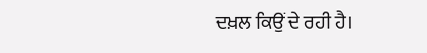ਦਖ਼ਲ ਕਿਉਂ ਦੇ ਰਹੀ ਹੈ।